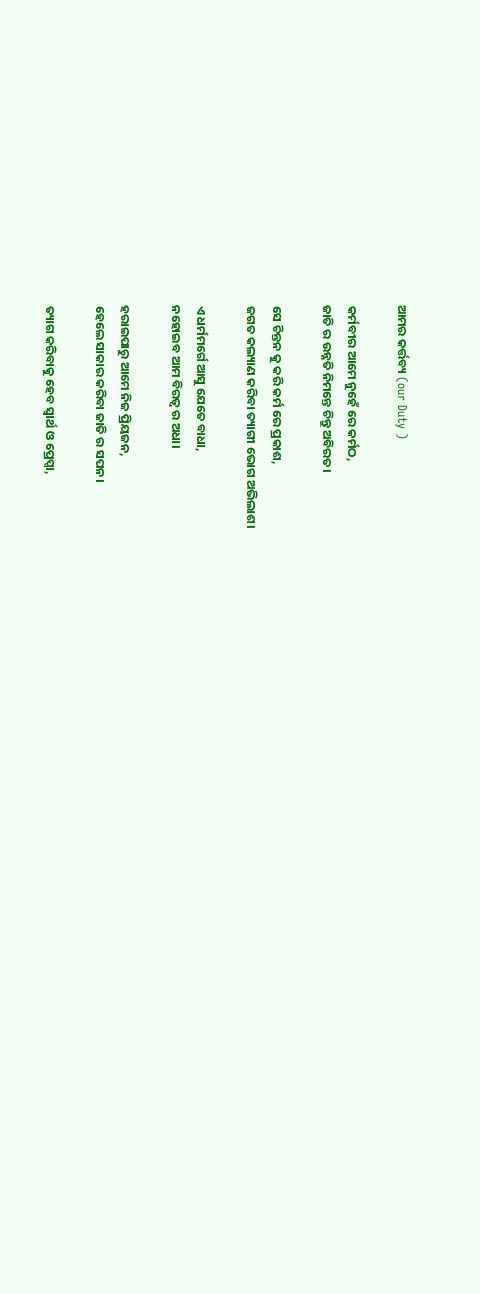ଆମର କର୍ତ୍ତବ୍ୟ (our Duty )

କର୍ମବୀର ଆମେ ନୁହେଁ ରେ କର୍ମଠ,
ଜାତି ର ଉନ୍ନତି ନିମନ୍ତେ ଚିନ୍ତୁ ଅବିରତ।

ସେ ଚିନ୍ତନ କୁ କରି କର୍ମ ରେ ପ୍ରକାଶ,
ଜଗତ କଲ୍ୟାଣ କରିବା ତ୍ୟାଗୀ ଭୋଗ ଅଭିଲାଶ।

ଏ ଧର୍ମମର୍ଗେ ଆସୁ ଯେତେ ବାଧା,
ନହୋଇବ ଆମ ବିରତ୍ୱ ର ଅଧା।

ହରାଇପାରୁ ଆମେ ନିଜ ପ୍ରିୟଜନ,
ହେଲେ ସାକାର କରିବା ଜାତି ର ସପନ।

ତ୍ୟାଗ କରିବାକୁ ହେବ ସ୍ୱାର୍ଥ ଓ ପ୍ରେପ୍ସା,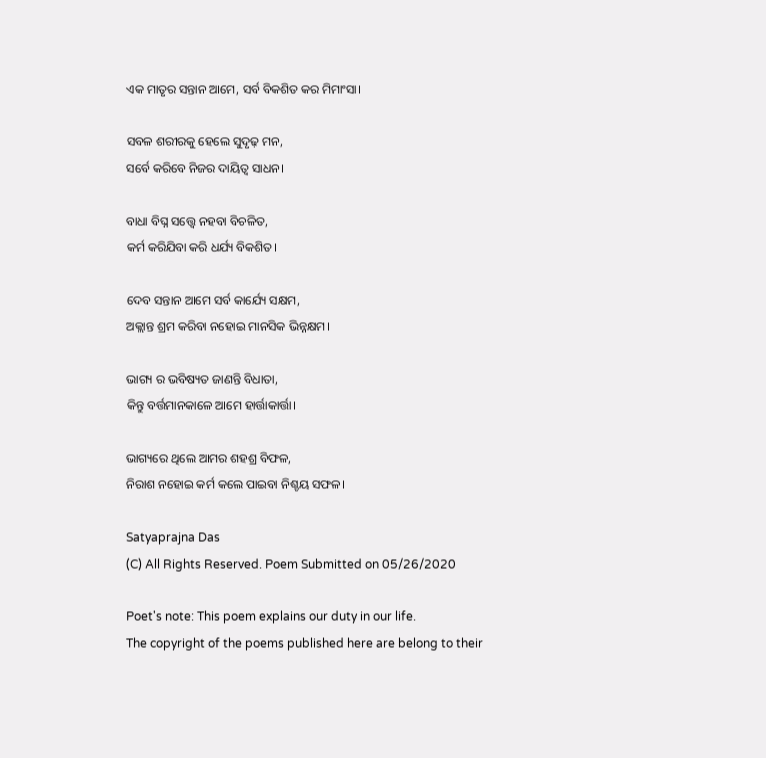ଏକ ମାତୃର ସନ୍ତାନ ଆମେ, ସର୍ବ ବିକଶିତ କର ମିମାଂସା।

ସବଳ ଶରୀରକୁ ହେଲେ ସୁଦୃଢ଼ ମନ,
ସର୍ବେ କରିବେ ନିଜର ଦାୟିତ୍ୱ ସାଧନ।

ବାଧା ବିଘ୍ନ ସତ୍ତ୍ୱେ ନହବା ବିଚଳିତ,
କର୍ମ କରିଯିବା କରି ଧର୍ଯ୍ୟ ବିକଶିତ।

ଦେବ ସନ୍ତାନ ଆମେ ସର୍ବ କାର୍ଯ୍ୟେ ସକ୍ଷମ,
ଅକ୍ଲାନ୍ତ ଶ୍ରମ କରିବା ନହୋଇ ମାନସିକ ଭିନ୍ନକ୍ଷମ।

ଭାଗ୍ୟ ର ଭବିଷ୍ୟତ ଜାଣନ୍ତି ବିଧାତା,
କିନ୍ତୁ ବର୍ତ୍ତମାନକାଳେ ଆମେ ହାର୍ତ୍ତାକାର୍ତ୍ତା।

ଭାଗ୍ୟରେ ଥିଲେ ଆମର ଶହଶ୍ର ବିଫଳ,
ନିରାଶ ନହୋଇ କର୍ମ କଲେ ପାଇବା ନିଶ୍ଚୟ ସଫଳ।

Satyaprajna Das
(C) All Rights Reserved. Poem Submitted on 05/26/2020

Poet's note: This poem explains our duty in our life.
The copyright of the poems published here are belong to their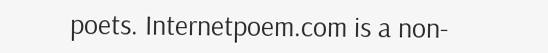poets. Internetpoem.com is a non-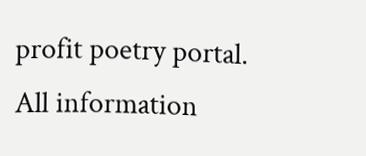profit poetry portal. All information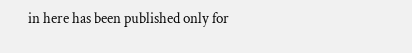in here has been published only for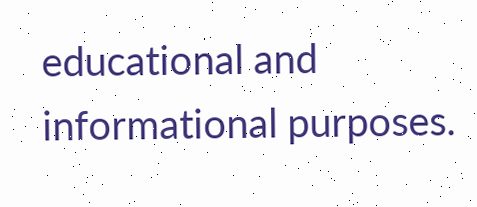educational and informational purposes.